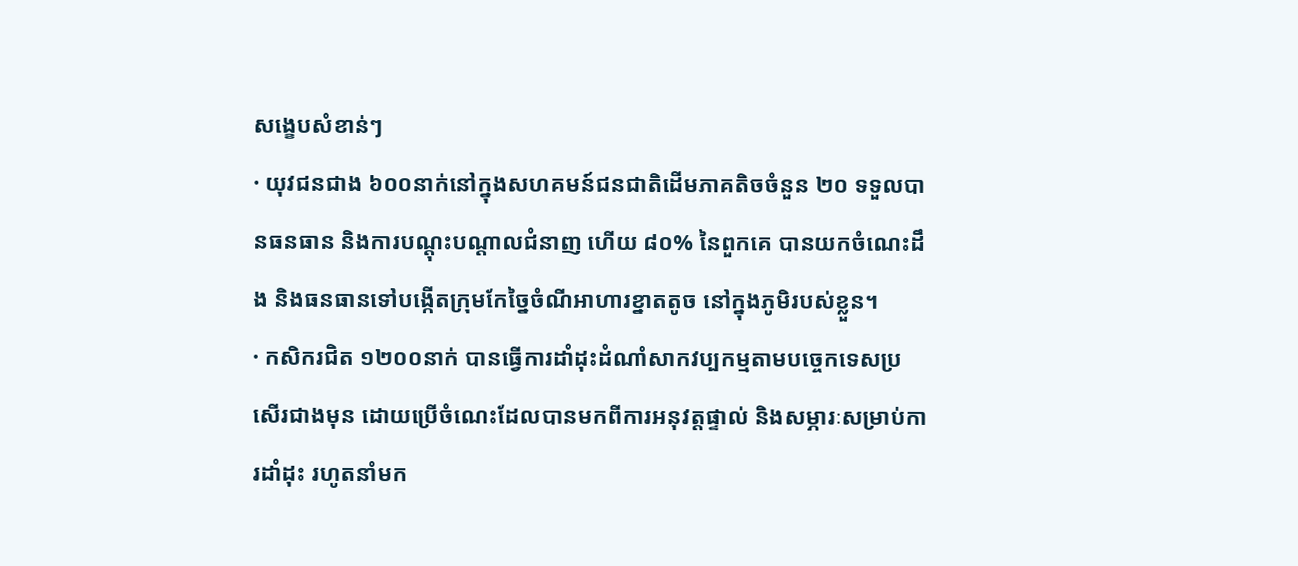សង្ខេបសំខាន់ៗ
· យុវជនជាង ៦០០នាក់នៅក្នុងសហគមន៍ជនជាតិដើមភាគតិចចំនួន ២០ ទទួលបានធនធាន និងការបណ្តុះបណ្តាលជំនាញ ហើយ ៨០% នៃពួកគេ បានយកចំណេះដឹង និងធនធានទៅបង្កើតក្រុមកែច្នៃចំណីអាហារខ្នាតតូច នៅក្នុងភូមិរបស់ខ្លួន។
· កសិករជិត ១២០០នាក់ បានធ្វើការដាំដុះដំណាំសាកវប្បកម្មតាមបច្ចេកទេសប្រសើរជាងមុន ដោយប្រើចំណេះដែលបានមកពីការអនុវត្តផ្ទាល់ និងសម្ភារៈសម្រាប់ការដាំដុះ រហូតនាំមក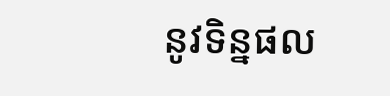នូវទិន្នផល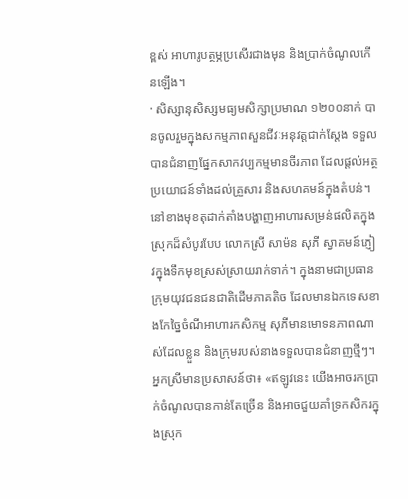ខ្ពស់ អាហារូបត្ថម្ភប្រសើរជាងមុន និងប្រាក់ចំណូលកើនឡើង។
· សិស្សានុសិស្សមធ្យមសិក្សាប្រមាណ ១២០០នាក់ បានចូលរួមក្នុងសកម្មភាពសួនជីវៈអនុវត្តជាក់ស្តែង ទទួលបានជំនាញផ្នែកសាកវប្បកម្មមានចីរភាព ដែលផ្តល់អត្ថប្រយោជន៍ទាំងដល់គ្រួសារ និងសហគមន៍ក្នុងតំបន់។
នៅខាងមុខតុដាក់តាំងបង្ហាញអាហារសម្រន់ផលិតក្នុងស្រុកដ៏សំបូរបែប លោកស្រី សាម៉ន សុភី ស្វាគមន៍ភ្ញៀវក្នុងទឹកមុខស្រស់ស្រាយរាក់ទាក់។ ក្នុងនាមជាប្រធានក្រុមយុវជនជនជាតិដើមភាគតិច ដែលមានឯកទេសខាងកែច្នៃចំណីអាហារកសិកម្ម សុភីមានមោទនភាពណាស់ដែលខ្លួន និងក្រុមរបស់នាងទទួលបានជំនាញថ្មីៗ។
អ្នកស្រីមានប្រសាសន៍ថា៖ «ឥឡូវនេះ យើងអាចរកប្រាក់ចំណូលបានកាន់តែច្រើន និងអាចជួយគាំទ្រកសិករក្នុងស្រុក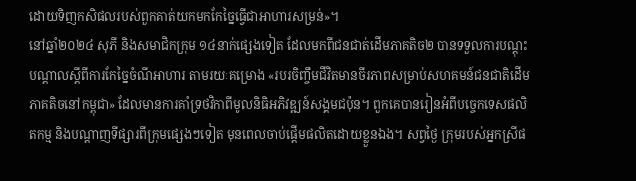ដោយទិញកសិផលរបស់ពួកគាត់យកមកកែច្នៃធ្វើជាអាហារសម្រន់»។
នៅឆ្នាំ២០២៤ សុភី និងសមាជិកក្រុម ១៤នាក់ផ្សេងទៀត ដែលមកពីជនជាត់ដើមភាគតិច២ បានទទួលការបណ្តុះបណ្តាលស្តីពីការកែច្នៃចំណីអាហារ តាមរយៈគម្រោង «របរចិញ្ចឹមជីវិតមានចីរភាពសម្រាប់សហគមន៍ជនជាតិដើមភាគតិចនៅកម្ពុជា» ដែលមានការគាំទ្រថវិកាពីមូលនិធិអភិវឌ្ឍន៍សង្គមជប៉ុន។ ពួកគេបានរៀនអំពីបច្ចេកទេសផលិតកម្ម និងបណ្តាញទីផ្សារពីក្រុមផ្សេងៗទៀត មុនពេលចាប់ផ្តើមផលិតដោយខ្លួនឯង។ សព្វថ្ងៃ ក្រុមរបស់អ្នកស្រីផ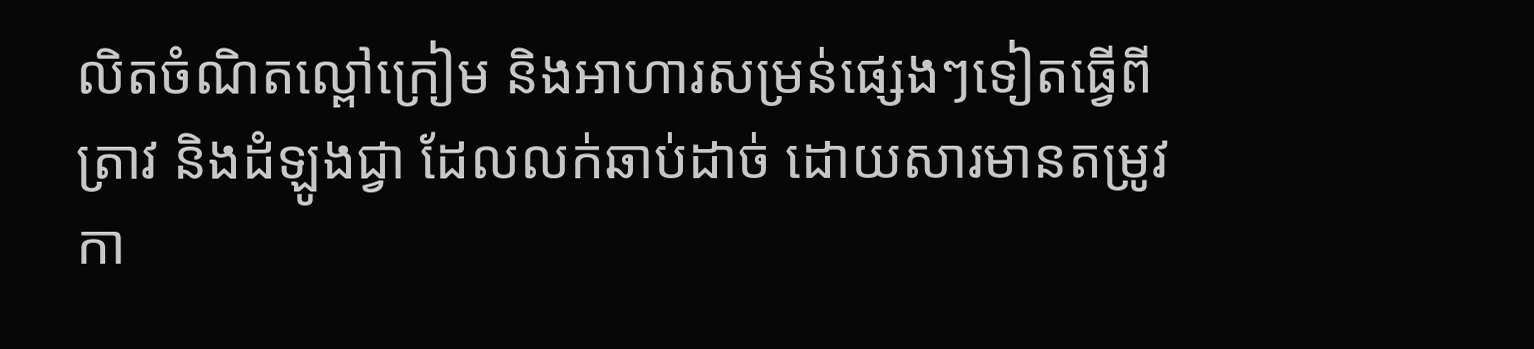លិតចំណិតល្ពៅក្រៀម និងអាហារសម្រន់ផ្សេងៗទៀតធ្វើពីត្រាវ និងដំឡូងជ្វា ដែលលក់ឆាប់ដាច់ ដោយសារមានតម្រូវកា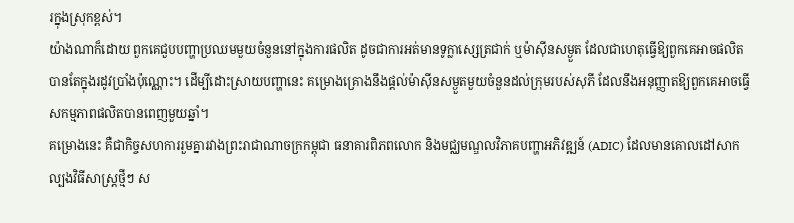រក្នុងស្រុកខ្ពស់។
យ៉ាងណាក៏ដោយ ពួកគេជួបបញ្ហាប្រឈមមួយចំនួននៅក្នុងការផលិត ដូចជាការអត់មានទូក្លាស្សេត្រជាក់ ឬម៉ាស៊ីនសម្ងួត ដែលជាហេតុធ្វើឱ្យពួកគេអាចផលិតបានតែក្នុងរដូវប្រាំងប៉ុណ្ណោះ។ ដើម្បីដោះស្រាយបញ្ហានេះ គម្រោងគ្រោងនឹងផ្តល់ម៉ាស៊ីនសម្ងួតមួយចំនួនដល់ក្រុមរបស់សុភី ដែលនឹងអនុញ្ញាតឱ្យពួកគេអាចធ្វើសកម្មភាពផលិតបានពេញមួយឆ្នាំ។
គម្រោងនេះ គឺជាកិច្ចសហការរួមគ្នារវាងព្រះរាជាណាចក្រកម្ពុជា ធនាគារពិភពលោក និងមជ្ឈមណ្ឌលវិភាគបញ្ហាអភិវឌ្ឍន៍ (ADIC) ដែលមានគោលដៅសាកល្បងវិធីសាស្រ្តថ្មីៗ ស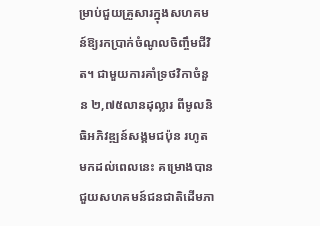ម្រាប់ជួយគ្រួសារក្នុងសហគមន៍ឱ្យរកប្រាក់ចំណូលចិញ្ចឹមជីវិត។ ជាមួយការគាំទ្រថវិកាចំនួន ២,៧៥លានដុល្លារ ពីមូលនិធិអភិវឌ្ឍន៍សង្គមជប៉ុន រហូតមកដល់ពេលនេះ គម្រោងបានជួយសហគមន៍ជនជាតិដើមភា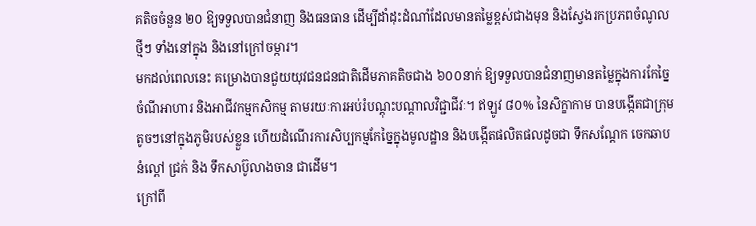គតិចចំនួន ២០ ឱ្យទទួលបានជំនាញ និងធនធាន ដើម្បីដាំដុះដំណាំដែលមានតម្លៃខ្ពស់ជាងមុន និងស្វែងរកប្រភពចំណូលថ្មីៗ ទាំងនៅក្នុង និងនៅក្រៅចម្ការ។
មកដល់ពេលនេះ គម្រោងបានជួយយុវជនជនជាតិដើមភាគតិចជាង ៦០០នាក់ ឱ្យទទួលបានជំនាញមានតម្លៃក្នុងការកែច្នៃចំណីអាហារ និងអាជីវកម្មកសិកម្ម តាមរយៈការអប់រំបណ្តុះបណ្តាលវិជ្ជាជីវៈ។ ឥឡូវ ៨០% នៃសិក្ខាកាម បានបង្កើតជាក្រុមតូចៗនៅក្នុងភូមិរបស់ខ្លួន ហើយដំណើរការសិប្បកម្មកែច្នៃក្នុងមូលដ្ឋាន និងបង្កើតផលិតផលដូចជា ទឹកសណ្តែក ចេកឆាប នំល្ពៅ ជ្រក់ និង ទឹកសាប៊ូលាងចាន ជាដើម។
ក្រៅពី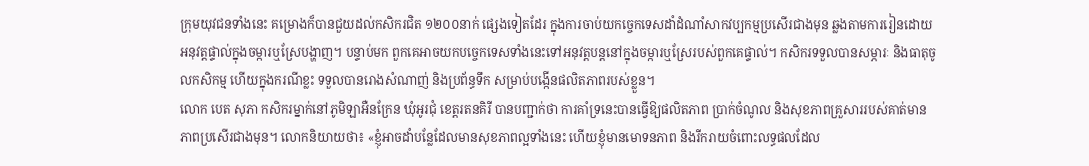ក្រុមយុវជនទាំងនេះ គម្រោងក៏បានជួយដល់កសិករជិត ១២០០នាក់ ផ្សេងទៀតដែរ ក្នុងការចាប់យកច្ចេកទេសដាំដំណាំសាកវប្បកម្មប្រសើរជាងមុន ឆ្លងតាមការរៀនដោយអនុវត្តផ្ទាល់ក្នុងចម្ការឬស្រែបង្ហាញ។ បន្ទាប់មក ពួកគេអាចយកបច្ចេកទេសទាំងនេះទៅអនុវត្តបន្តនៅក្នុងចម្ការឬស្រែរបស់ពួកគេផ្ទាល់។ កសិករទទួលបានសម្ភារៈ និងធាតុចូលកសិកម្ម ហើយក្នុងករណីខ្លះ ទទួលបានរោងសំណាញ់ និងប្រព័ន្ធទឹក សម្រាប់បង្កើនផលិតភាពរបស់ខ្លួន។
លោក បេត សុភា កសិករម្នាក់នៅភូមិឡាអឺនក្រែន ឃុំអូរជុំ ខេត្តរតនគិរី បានបញ្ជាក់ថា ការគាំទ្រនេះបានធ្វើឱ្យផលិតភាព ប្រាក់ចំណូល និងសុខភាពគ្រួសាររបស់គាត់មានភាពប្រសើរជាងមុន។ លោកនិយាយថា៖ «ខ្ញុំអាចដាំបន្លែដែលមានសុខភាពល្អទាំងនេះ ហើយខ្ញុំមានមោទនភាព និងរីករាយចំពោះលទ្ធផលដែល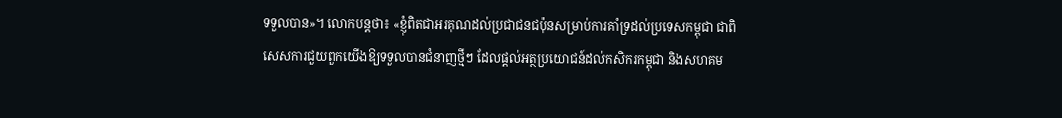ទទួលបាន»។ លោកបន្តថា៖ «ខ្ញុំពិតជាអរគុណដល់ប្រជាជនជប៉ុនសម្រាប់ការគាំទ្រដល់ប្រទេសកម្ពុជា ជាពិសេសការជួយពួកយើងឱ្យទទួលបានជំនាញថ្មីៗ ដែលផ្តល់អត្ថប្រយោជន៍ដល់កសិករកម្ពុជា និងសហគម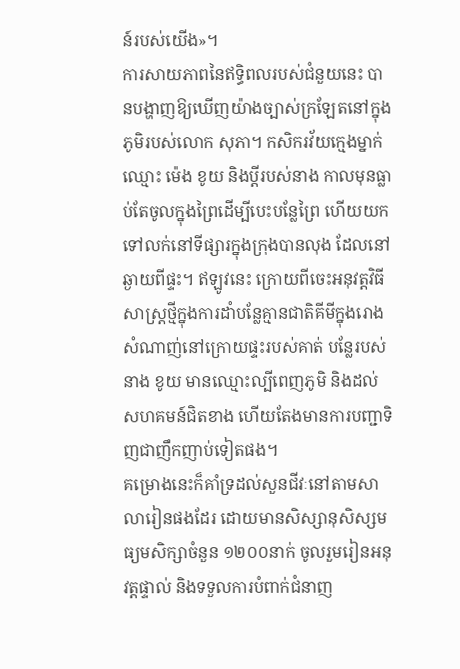ន៍របស់យើង»។
ការសាយភាពនៃឥទ្ធិពលរបស់ជំនួយនេះ បានបង្ហាញឱ្យឃើញយ៉ាងច្បាស់ក្រឡែតនៅក្នុងភូមិរបស់លោក សុភា។ កសិករវ័យក្មេងម្នាក់ឈ្មោះ ម៉េង ខូយ និងប្តីរបស់នាង កាលមុនធ្លាប់តែចូលក្នុងព្រៃដើម្បីបេះបន្លែព្រៃ ហើយយកទៅលក់នៅទីផ្សារក្នុងក្រុងបានលុង ដែលនៅឆ្ងាយពីផ្ទះ។ ឥឡូវនេះ ក្រោយពីចេះអនុវត្តវិធីសាស្រ្តថ្មីក្នុងការដាំបន្លែគ្មានជាតិគីមីក្នុងរោងសំណាញ់នៅក្រោយផ្ទះរបស់គាត់ បន្លែរបស់នាង ខូយ មានឈ្មោះល្បីពេញភូមិ និងដល់សហគមន៍ជិតខាង ហើយតែងមានការបញ្ជាទិញជាញឹកញាប់ទៀតផង។
គម្រោងនេះក៏គាំទ្រដល់សួនជីវៈនៅតាមសាលារៀនផងដែរ ដោយមានសិស្សានុសិស្សមធ្យមសិក្សាចំនួន ១២០០នាក់ ចូលរួមរៀនអនុវត្តផ្ទាល់ និងទទួលការបំពាក់ជំនាញ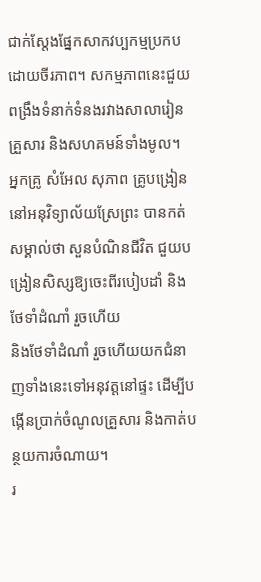ជាក់ស្តែងផ្នែកសាកវប្បកម្មប្រកបដោយចីរភាព។ សកម្មភាពនេះជួយពង្រឹងទំនាក់ទំនងរវាងសាលារៀន គ្រួសារ និងសហគមន៍ទាំងមូល។
អ្នកគ្រូ សំអែល សុភាព គ្រូបង្រៀននៅអនុវិទ្យាល័យស្រែព្រះ បានកត់សម្គាល់ថា សួនបំណិនជីវិត ជួយបង្រៀនសិស្សឱ្យចេះពីរបៀបដាំ និងថែទាំដំណាំ រួចហើយ
និងថែទាំដំណាំ រួចហើយយកជំនាញទាំងនេះទៅអនុវត្តនៅផ្ទះ ដើម្បីបង្កើនប្រាក់ចំណូលគ្រួសារ និងកាត់បន្ថយការចំណាយ។
រ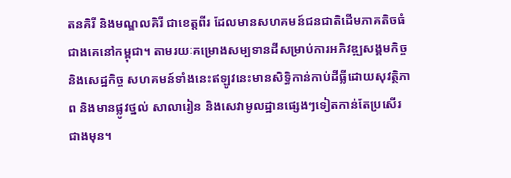តនគិរី និងមណ្ឌលគិរី ជាខេត្តពីរ ដែលមានសហគមន៍ជនជាតិដើមភាគតិចធំជាងគេនៅកម្ពុជា។ តាមរយៈគម្រោងសម្បទានដីសម្រាប់ការអភិវឌ្ឍសង្គមកិច្ច និងសេដ្ឋកិច្ច សហគមន៍ទាំងនេះឥឡូវនេះមានសិទ្ធិកាន់កាប់ដីធ្លីដោយសុវត្ថិភាព និងមានផ្លូវថ្នល់ សាលារៀន និងសេវាមូលដ្ឋានផ្សេងៗទៀតកាន់តែប្រសើរជាងមុន។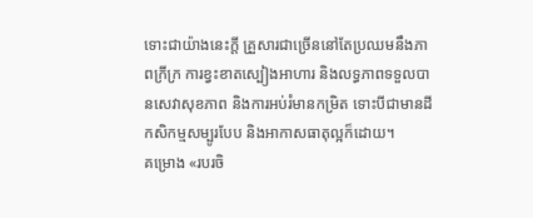ទោះជាយ៉ាងនេះក្តី គ្រួសារជាច្រើននៅតែប្រឈមនឹងភាពក្រីក្រ ការខ្វះខាតស្បៀងអាហារ និងលទ្ធភាពទទួលបានសេវាសុខភាព និងការអប់រំមានកម្រិត ទោះបីជាមានដីកសិកម្មសម្បូរបែប និងអាកាសធាតុល្អក៏ដោយ។
គម្រោង «របរចិ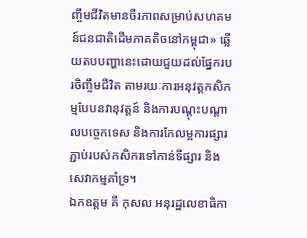ញ្ចឹមជីវិតមានចីរភាពសម្រាប់សហគមន៍ជនជាតិដើមភាគតិចនៅកម្ពុជា» ឆ្លើយតបបញ្ហានេះដោយជួយដល់ផ្នែករបរចិញ្ចឹមជីវិត តាមរយៈការអនុវត្តកសិកម្មបែបនវានុវត្តន៍ និងការបណ្តុះបណ្តាលបច្ចេកទេស និងការកែលម្អការផ្សារភ្ជាប់របស់កសិករទៅកាន់ទីផ្សារ និងសេវាកម្មគាំទ្រ។
ឯកឧត្តម គី កុសល អនុរដ្ឋលេខាធិកា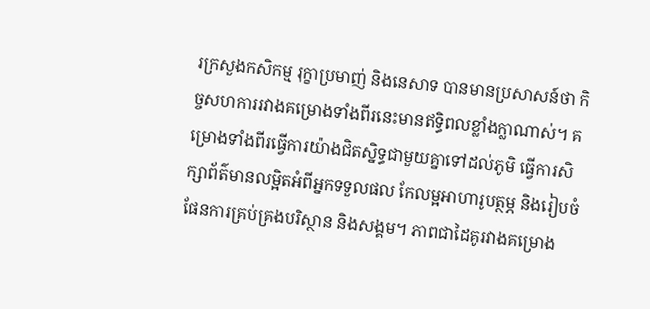រក្រសួងកសិកម្ម រុក្ខាប្រមាញ់ និងនេសាទ បានមានប្រសាសន៍ថា កិច្ចសហការរវាងគម្រោងទាំងពីរនេះមានឥទ្ធិពលខ្លាំងក្លាណាស់។ គម្រោងទាំងពីរធ្វើការយ៉ាងជិតស្និទ្ធជាមួយគ្នាទៅដល់ភូមិ ធ្វើការសិក្សាព័ត៌មានលម្អិតអំពីអ្នកទទួលផល កែលម្អអាហារូបត្ថម្ភ និងរៀបចំផែនការគ្រប់គ្រងបរិស្ថាន និងសង្គម។ ភាពជាដៃគូរវាងគម្រោង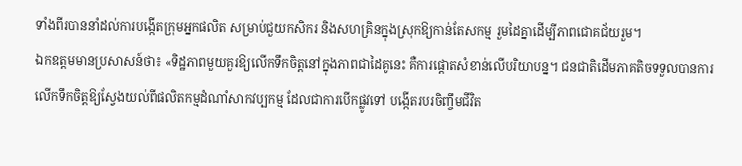ទាំងពីរបាននាំដល់ការបង្កើតក្រុមអ្នកផលិត សម្រាប់ជួយកសិករ និងសហគ្រិនក្នុងស្រុកឱ្យកាន់តែសកម្ម រួមដៃគ្នាដើម្បីភាពជោគជ័យរួម។
ឯកឧត្តមមានប្រសាសន៍ថា៖ «ទិដ្ឋភាពមួយគួរឱ្យលើកទឹកចិត្តនៅក្នុងភាពជាដៃគូនេះ គឺការផ្តោតសំខាន់លើបរិយាបន្ន។ ជនជាតិដើមភាគតិចទទួលបានការលើកទឹកចិត្តឱ្យស្វែងយល់ពីផលិតកម្មដំណាំសាកវប្បកម្ម ដែលជាការបើកផ្លូវទៅ បង្កើតរបរចិញ្ចឹមជីវិត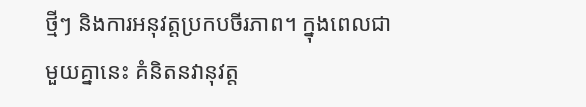ថ្មីៗ និងការអនុវត្តប្រកបចីរភាព។ ក្នុងពេលជាមួយគ្នានេះ គំនិតនវានុវត្ត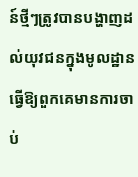ន៍ថ្មីៗត្រូវបានបង្ហាញដល់យុវជនក្នុងមូលដ្ឋាន ធ្វើឱ្យពួកគេមានការចាប់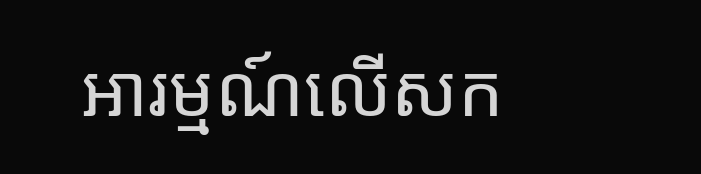អារម្មណ៍លើសក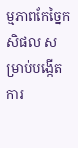ម្មភាពកែច្នៃកសិផល សម្រាប់បង្កើតការ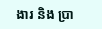ងារ និង ប្រា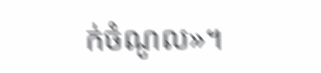ក់ចំណូល»។